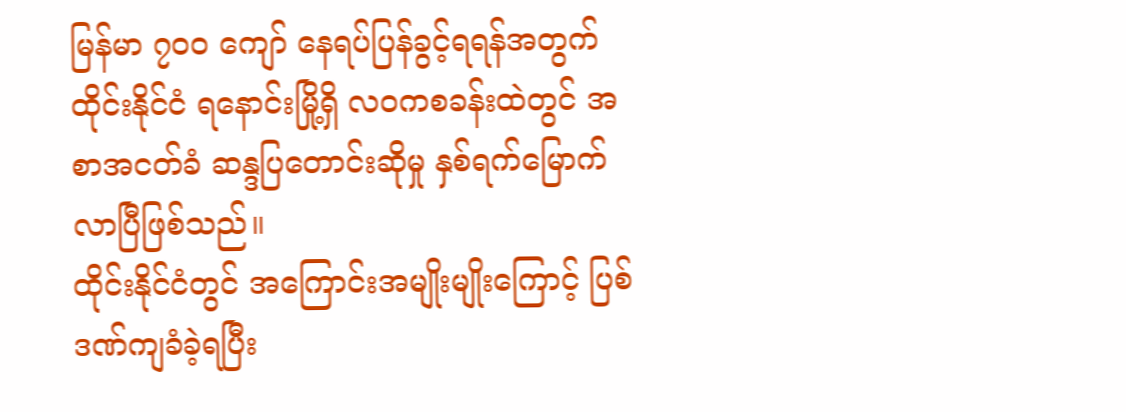မြန်မာ ၇၀၀ ကျော် နေရပ်ပြန်ခွင့်ရရန်အတွက် ထိုင်းနိုင်ငံ ရနောင်းမြို့ရှိ လဝကစခန်းထဲတွင် အစာအငတ်ခံ ဆန္ဒပြတောင်းဆိုမှု နှစ်ရက်မြောက်လာပြီဖြစ်သည်။
ထိုင်းနိုင်ငံတွင် အကြောင်းအမျိုးမျိုးကြောင့် ပြစ်ဒဏ်ကျခံခဲ့ရပြီး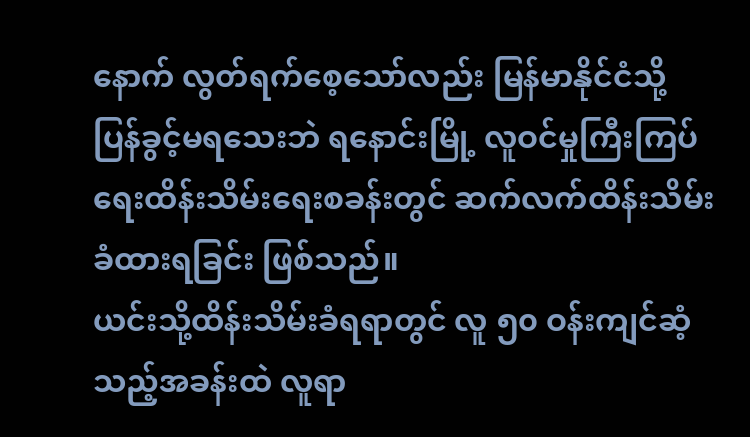နောက် လွတ်ရက်စေ့သော်လည်း မြန်မာနိုင်ငံသို့ ပြန်ခွင့်မရသေးဘဲ ရနောင်းမြို့ လူဝင်မှုကြီးကြပ်ရေးထိန်းသိမ်းရေးစခန်းတွင် ဆက်လက်ထိန်းသိမ်းခံထားရခြင်း ဖြစ်သည်။
ယင်းသို့ထိန်းသိမ်းခံရရာတွင် လူ ၅၀ ဝန်းကျင်ဆံ့သည့်အခန်းထဲ လူရာ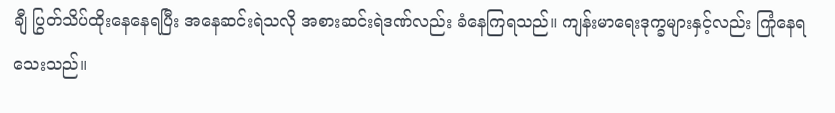ချီ ပြွတ်သိပ်ထိုးနေနေရပြီး အနေဆင်းရဲသလို အစားဆင်းရဲဒဏ်လည်း ခံနေကြရသည်။ ကျန်းမာရေးဒုက္ခများနှင့်လည်း ကြုံနေရသေးသည်။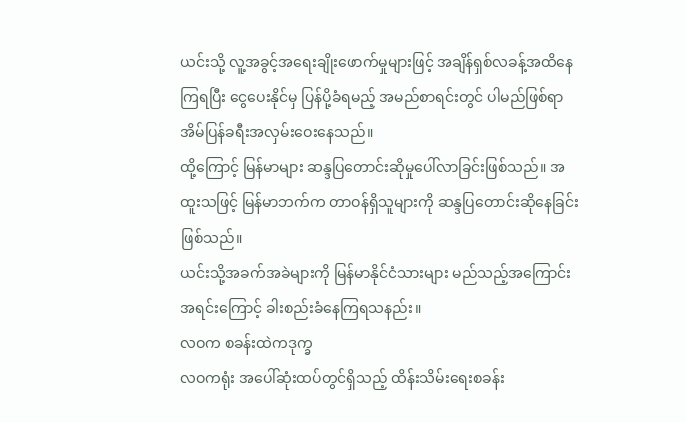ယင်းသို့ လူ့အခွင့်အရေးချိုးဖောက်မှုများဖြင့် အချိန်ရှစ်လခန့်အထိနေကြရပြီး ငွေပေးနိုင်မှ ပြန်ပို့ခံရမည့် အမည်စာရင်းတွင် ပါမည်ဖြစ်ရာ အိမ်ပြန်ခရီးအလှမ်းဝေးနေသည်။
ထို့ကြောင့် မြန်မာများ ဆန္ဒပြတောင်းဆိုမှုပေါ်လာခြင်းဖြစ်သည်။ အထူးသဖြင့် မြန်မာဘက်က တာဝန်ရှိသူများကို ဆန္ဒပြတောင်းဆိုနေခြင်းဖြစ်သည်။
ယင်းသို့အခက်အခဲများကို မြန်မာနိုင်ငံသားများ မည်သည့်အကြောင်းအရင်းကြောင့် ခါးစည်းခံနေကြရသနည်း။
လဝက စခန်းထဲကဒုက္ခ
လဝကရုံး အပေါ်ဆုံးထပ်တွင်ရှိသည့် ထိန်းသိမ်းရေးစခန်း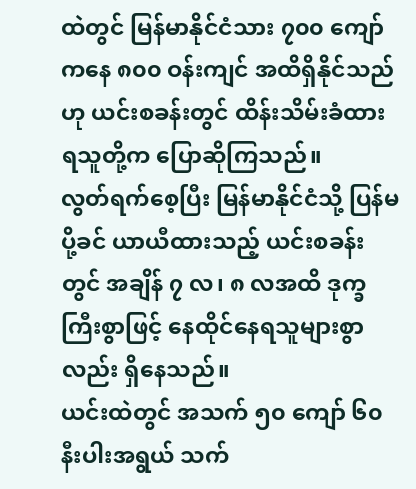ထဲတွင် မြန်မာနိုင်ငံသား ၇၀၀ ကျော်ကနေ ၈၀၀ ဝန်းကျင် အထိရှိနိုင်သည်ဟု ယင်းစခန်းတွင် ထိန်းသိမ်းခံထားရသူတို့က ပြောဆိုကြသည်။
လွတ်ရက်စေ့ပြီး မြန်မာနိုင်ငံသို့ ပြန်မပို့ခင် ယာယီထားသည့် ယင်းစခန်းတွင် အချိန် ၇ လ၊ ၈ လအထိ ဒုက္ခကြီးစွာဖြင့် နေထိုင်နေရသူများစွာလည်း ရှိနေသည်။
ယင်းထဲတွင် အသက် ၅၀ ကျော် ၆၀ နီးပါးအရွယ် သက်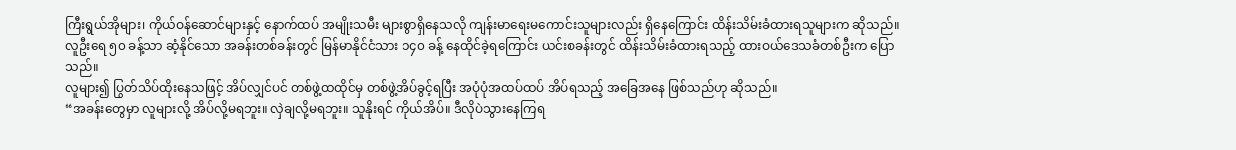ကြီးရွယ်အိုများ၊ ကိုယ်ဝန်ဆောင်များနှင့် နောက်ထပ် အမျိုးသမီး များစွာရှိနေသလို ကျန်းမာရေးမကောင်းသူများလည်း ရှိနေကြောင်း ထိန်းသိမ်းခံထားရသူများက ဆိုသည်။
လူဦးရေ ၅၀ ခန့်သာ ဆံ့နိုင်သော အခန်းတစ်ခန်းတွင် မြန်မာနိုင်ငံသား ၁၄၀ ခန့် နေထိုင်ခဲ့ရကြောင်း ယင်းစခန်းတွင် ထိန်းသိမ်းခံထားရသည့် ထားဝယ်ဒေသခံတစ်ဦးက ပြောသည်။
လူများ၍ ပြွတ်သိပ်ထိုးနေသဖြင့် အိပ်လျှင်ပင် တစ်ဖွဲ့ထထိုင်မှ တစ်ဖွဲ့အိပ်ခွင့်ရပြီး အပုံပုံအထပ်ထပ် အိပ်ရသည့် အခြေအနေ ဖြစ်သည်ဟု ဆိုသည်။
“အခန်းတွေမှာ လူများလို့ အိပ်လို့မရဘူး။ လှဲချလို့မရဘူး။ သူနိုးရင် ကိုယ်အိပ်။ ဒီလိုပဲသွားနေကြရ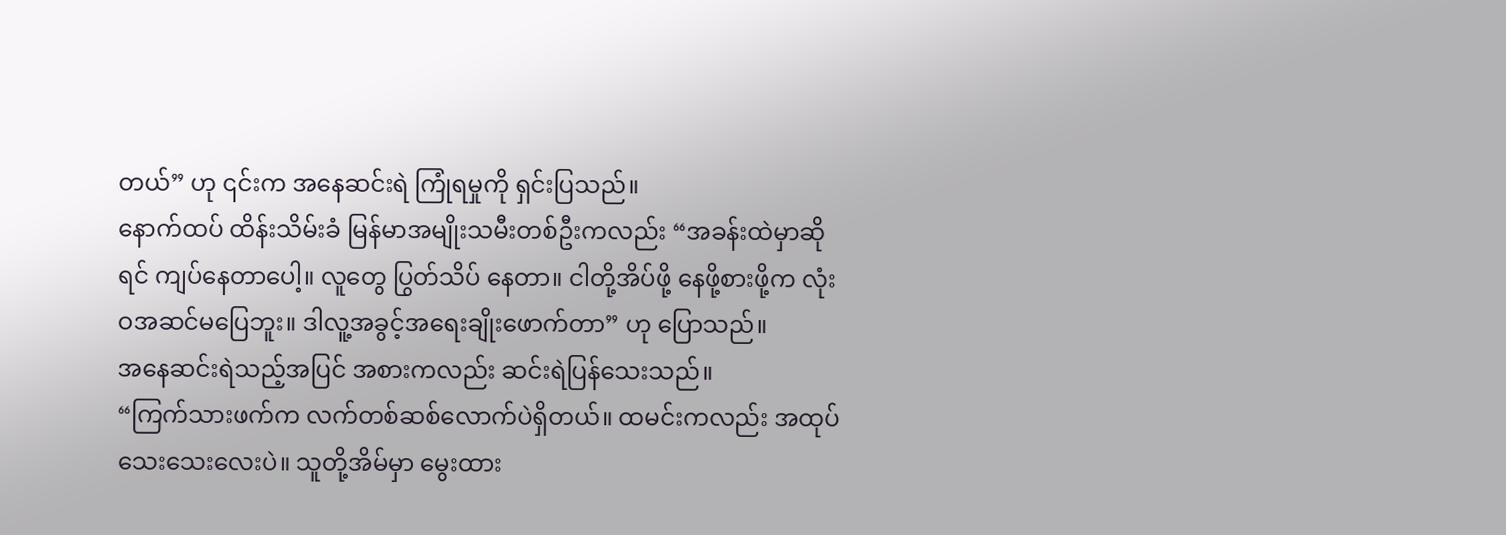တယ်” ဟု ၎င်းက အနေဆင်းရဲ ကြုံရမှုကို ရှင်းပြသည်။
နောက်ထပ် ထိန်းသိမ်းခံ မြန်မာအမျိုးသမီးတစ်ဦးကလည်း “အခန်းထဲမှာဆိုရင် ကျပ်နေတာပေါ့။ လူတွေ ပြွတ်သိပ် နေတာ။ ငါတို့အိပ်ဖို့ နေဖို့စားဖို့က လုံးဝအဆင်မပြေဘူး။ ဒါလူ့အခွင့်အရေးချိုးဖောက်တာ” ဟု ပြောသည်။
အနေဆင်းရဲသည့်အပြင် အစားကလည်း ဆင်းရဲပြန်သေးသည်။
“ကြက်သားဖက်က လက်တစ်ဆစ်လောက်ပဲရှိတယ်။ ထမင်းကလည်း အထုပ်သေးသေးလေးပဲ။ သူတို့အိမ်မှာ မွေးထား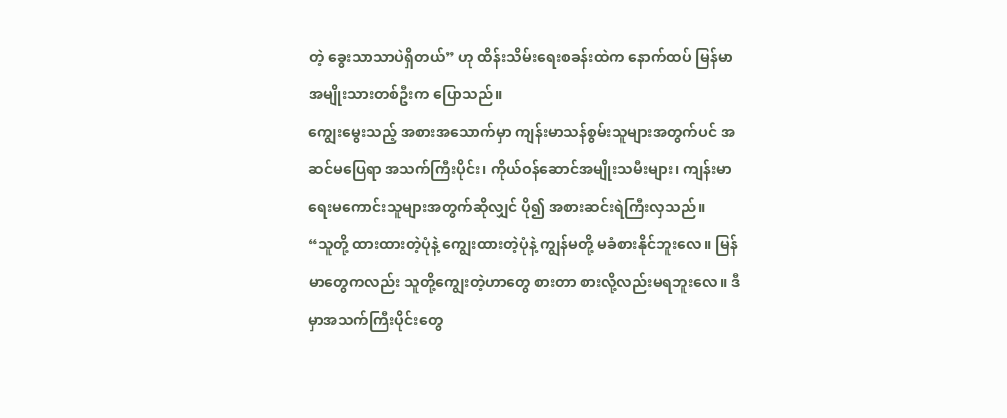တဲ့ ခွေးသာသာပဲရှိတယ်” ဟု ထိန်းသိမ်းရေးစခန်းထဲက နောက်ထပ် မြန်မာအမျိုးသားတစ်ဦးက ပြောသည်။
ကျွေးမွေးသည့် အစားအသောက်မှာ ကျန်းမာသန်စွမ်းသူများအတွက်ပင် အဆင်မပြေရာ အသက်ကြီးပိုင်း၊ ကိုယ်ဝန်ဆောင်အမျိုးသမီးများ၊ ကျန်းမာရေးမကောင်းသူများအတွက်ဆိုလျှင် ပို၍ အစားဆင်းရဲကြီးလှသည်။
“သူတို့ ထားထားတဲ့ပုံနဲ့ ကျွေးထားတဲ့ပုံနဲ့ ကျွန်မတို့ မခံစားနိုင်ဘူးလေ။ မြန်မာတွေကလည်း သူတို့ကျွေးတဲ့ဟာတွေ စားတာ စားလို့လည်းမရဘူးလေ။ ဒီမှာအသက်ကြီးပိုင်းတွေ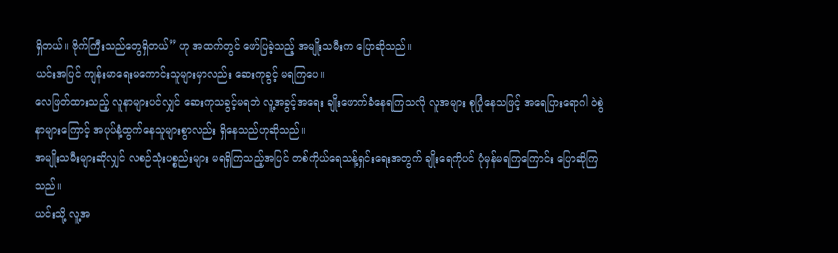ရှိတယ်။ ဗိုက်ကြီးသည်တွေရှိတယ်” ဟု အထက်တွင် ဖော်ပြခဲ့သည့် အမျိုးသမီးက ပြောဆိုသည်။
ယင်းအပြင် ကျန်းမာရေးမကောင်းသူများမှာလည်း ဆေးကုခွင့် မရကြပေ။
လေဖြတ်ထားသည့် လူနာများပင်လျှင် ဆေးကုသခွင့်မရဘဲ လူ့အခွင့်အရေး ချိုးဖောက်ခံနေရကြသလို လူအများ စုပြုံနေသဖြင့် အရေပြားရောဂါ ဝဲစွဲနာများကြောင့် အပုပ်နံ့ထွက်နေသူများစွာလည်း ရှိနေသည်ဟုဆိုသည်။
အမျိုးသမီးများဆိုလျှင် လစဉ်သုံးပစ္စည်းများ မရရှိကြသည့်အပြင် တစ်ကိုယ်ရေသန့်ရှင်းရေးအတွက် ချိုးရေကိုပင် ပုံမှန်မရကြကြောင်း ပြောဆိုကြသည်။
ယင်းသို့ လူ့အ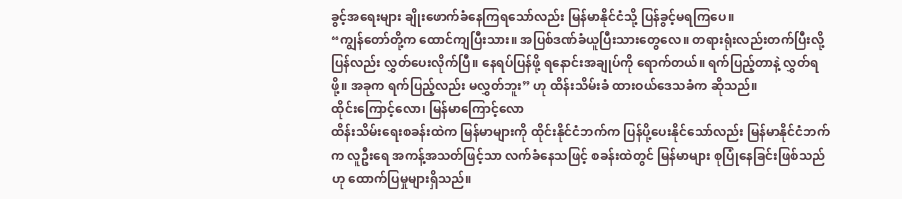ခွင့်အရေးများ ချိုးဖောက်ခံနေကြရသော်လည်း မြန်မာနိုင်ငံသို့ ပြန်ခွင့်မရကြပေ။
“ကျွန်တော်တို့က ထောင်ကျပြီးသား။ အပြစ်ဒဏ်ခံယူပြီးသားတွေလေ။ တရားရုံးလည်းတက်ပြီးလို့ ပြန်လည်း လွှတ်ပေးလိုက်ပြီ။ နေရပ်ပြန်ဖို့ ရနောင်းအချုပ်ကို ရောက်တယ်။ ရက်ပြည့်တာနဲ့ လွှတ်ရဖို့။ အခုက ရက်ပြည့်လည်း မလွှတ်ဘူး” ဟု ထိန်းသိမ်းခံ ထားဝယ်ဒေသခံက ဆိုသည်။
ထိုင်းကြောင့်လော၊ မြန်မာကြောင့်လော
ထိန်းသိမ်းရေးစခန်းထဲက မြန်မာများကို ထိုင်းနိုင်ငံဘက်က ပြန်ပို့ပေးနိုင်သော်လည်း မြန်မာနိုင်ငံဘက်က လူဦးရေ အကန့်အသတ်ဖြင့်သာ လက်ခံနေသဖြင့် စခန်းထဲတွင် မြန်မာများ စုပြုံနေခြင်းဖြစ်သည်ဟု ထောက်ပြမှုများရှိသည်။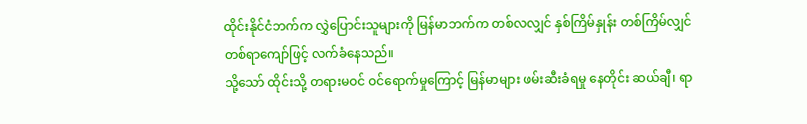ထိုင်းနိုင်ငံဘက်က လွှဲပြောင်းသူများကို မြန်မာဘက်က တစ်လလျှင် နှစ်ကြိမ်နှုန်း တစ်ကြိမ်လျှင် တစ်ရာကျော်ဖြင့် လက်ခံနေသည်။
သို့သော် ထိုင်းသို့ တရားမဝင် ဝင်ရောက်မှုကြောင့် မြန်မာများ ဖမ်းဆီးခံရမှု နေတိုင်း ဆယ်ချီ၊ ရာ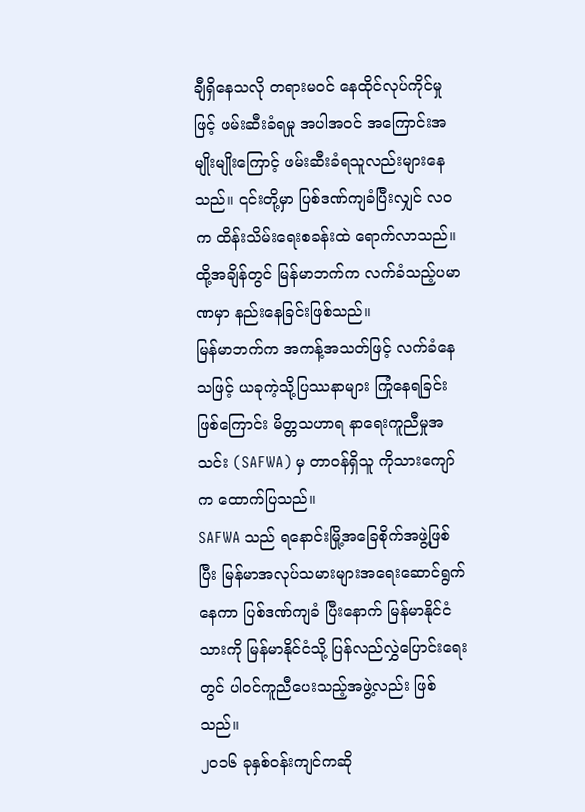ချီရှိနေသလို တရားမဝင် နေထိုင်လုပ်ကိုင်မှုဖြင့် ဖမ်းဆီးခံရမှု အပါအဝင် အကြောင်းအမျိုးမျိုးကြောင့် ဖမ်းဆီးခံရသူလည်းများနေသည်။ ၎င်းတို့မှာ ပြစ်ဒဏ်ကျခံပြီးလျှင် လဝက ထိန်းသိမ်းရေးစခန်းထဲ ရောက်လာသည်။
ထို့အချိန်တွင် မြန်မာဘက်က လက်ခံသည့်ပမာဏမှာ နည်းနေခြင်းဖြစ်သည်။
မြန်မာဘက်က အကန့်အသတ်ဖြင့် လက်ခံနေသဖြင့် ယခုကဲ့သို့ပြဿနာများ ကြုံနေရခြင်းဖြစ်ကြောင်း မိတ္တသဟာရ နာရေးကူညီမှုအသင်း (SAFWA) မှ တာဝန်ရှိသူ ကိုသားကျော်က ထောက်ပြသည်။
SAFWA သည် ရနောင်းမြို့အခြေစိုက်အဖွဲ့ဖြစ်ပြီး မြန်မာအလုပ်သမားများအရေးဆောင်ရွက်နေကာ ပြစ်ဒဏ်ကျခံ ပြီးနောက် မြန်မာနိုင်ငံသားကို မြန်မာနိုင်ငံသို့ ပြန်လည်လွှဲပြောင်းရေးတွင် ပါဝင်ကူညီပေးသည့်အဖွဲ့လည်း ဖြစ်သည်။
၂၀၁၆ ခုနှစ်ဝန်းကျင်ကဆို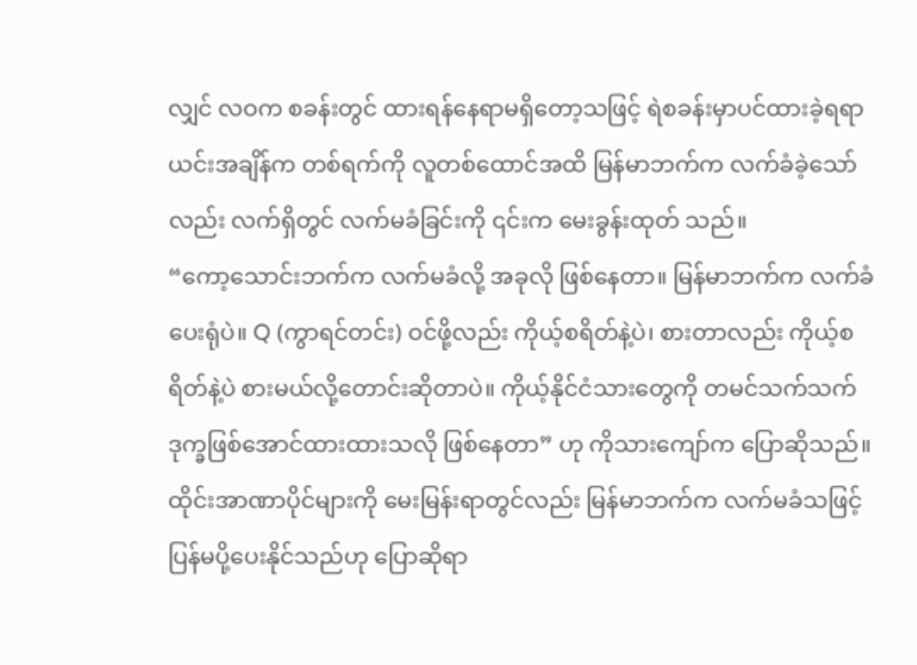လျှင် လဝက စခန်းတွင် ထားရန်နေရာမရှိတော့သဖြင့် ရဲစခန်းမှာပင်ထားခဲ့ရရာ ယင်းအချိန်က တစ်ရက်ကို လူတစ်ထောင်အထိ မြန်မာဘက်က လက်ခံခဲ့သော်လည်း လက်ရှိတွင် လက်မခံခြင်းကို ၎င်းက မေးခွန်းထုတ် သည်။
“ကော့သောင်းဘက်က လက်မခံလို့ အခုလို ဖြစ်နေတာ။ မြန်မာဘက်က လက်ခံပေးရုံပဲ။ Q (ကွာရင်တင်း) ဝင်ဖို့လည်း ကိုယ့်စရိတ်နဲ့ပဲ၊ စားတာလည်း ကိုယ့်စရိတ်နဲ့ပဲ စားမယ်လို့တောင်းဆိုတာပဲ။ ကိုယ့်နိုင်ငံသားတွေကို တမင်သက်သက် ဒုက္ခဖြစ်အောင်ထားထားသလို ဖြစ်နေတာ” ဟု ကိုသားကျော်က ပြောဆိုသည်။
ထိုင်းအာဏာပိုင်များကို မေးမြန်းရာတွင်လည်း မြန်မာဘက်က လက်မခံသဖြင့် ပြန်မပို့ပေးနိုင်သည်ဟု ပြောဆိုရာ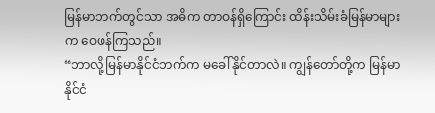မြန်မာဘက်တွင်သာ အဓိက တာဝန်ရှိကြောင်း ထိန်းသိမ်းခံမြန်မာများက ဝေဖန်ကြသည်။
“ဘာလို့မြန်မာနိုင်ငံဘက်က မခေါ်နိုင်တာလဲ။ ကျွန်တော်တို့က မြန်မာနိုင်ငံ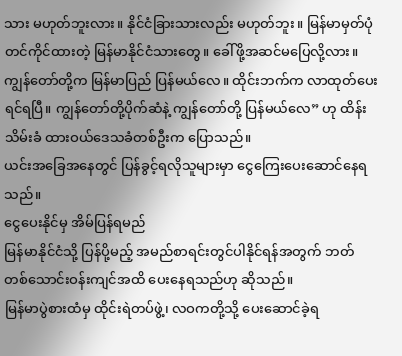သား မဟုတ်ဘူးလား။ နိုင်ငံခြားသားလည်း မဟုတ်ဘူး။ မြန်မာမှတ်ပုံတင်ကိုင်ထားတဲ့ မြန်မာနိုင်ငံသားတွေ။ ခေါ်ဖို့အဆင်မပြေလို့လား။ ကျွန်တော်တို့က မြန်မာပြည် ပြန်မယ်လေ။ ထိုင်းဘက်က လာထုတ်ပေးရင်ရပြီ။ ကျွန်တော်တို့ပိုက်ဆံနဲ့ ကျွန်တော်တို့ ပြန်မယ်လေ” ဟု ထိန်းသိမ်းခံ ထားဝယ်ဒေသခံတစ်ဦးက ပြောသည်။
ယင်းအခြေအနေတွင် ပြန်ခွင့်ရလိုသူများမှာ ငွေကြေးပေးဆောင်နေရသည်။
ငွေပေးနိုင်မှ အိမ်ပြန်ရမည်
မြန်မာနိုင်ငံသို့ ပြန်ပို့မည့် အမည်စာရင်းတွင်ပါနိုင်ရန်အတွက် ဘတ် တစ်သောင်းဝန်းကျင်အထိ ပေးနေရသည်ဟု ဆိုသည်။
မြန်မာပွဲစားထံမှ ထိုင်းရဲတပ်ဖွဲ့၊ လဝကတို့သို့ ပေးဆောင်ခဲ့ရ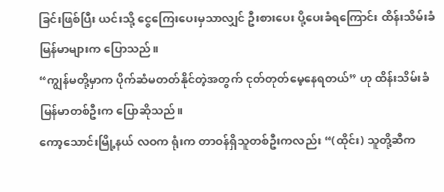ခြင်းဖြစ်ပြီး ယင်းသို့ ငွေကြေးပေးမှသာလျှင် ဦးစားပေး ပို့ပေးခံရကြောင်း ထိန်းသိမ်းခံမြန်မာများက ပြောသည်။
“ကျွန်မတို့မှာက ပိုက်ဆံမတတ်နိုင်တဲ့အတွက် ငုတ်တုတ်မေ့နေရတယ်” ဟု ထိန်းသိမ်းခံမြန်မာတစ်ဦးက ပြောဆိုသည်။
ကော့သောင်းမြို့နယ် လဝက ရုံးက တာဝန်ရှိသူတစ်ဦးကလည်း “(ထိုင်း) သူတို့ဆီက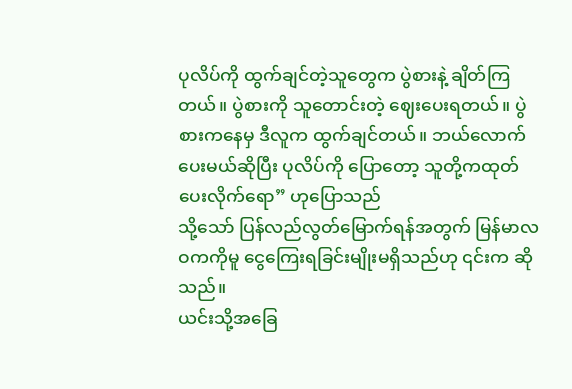ပုလိပ်ကို ထွက်ချင်တဲ့သူတွေက ပွဲစားနဲ့ ချိတ်ကြတယ်။ ပွဲစားကို သူတောင်းတဲ့ ဈေးပေးရတယ်။ ပွဲစားကနေမှ ဒီလူက ထွက်ချင်တယ်။ ဘယ်လောက် ပေးမယ်ဆိုပြီး ပုလိပ်ကို ပြောတော့ သူတို့ကထုတ်ပေးလိုက်ရော” ဟုပြောသည်
သို့သော် ပြန်လည်လွတ်မြောက်ရန်အတွက် မြန်မာလဝကကိုမူ ငွေကြေးရခြင်းမျိုးမရှိသည်ဟု ၎င်းက ဆိုသည်။
ယင်းသို့အခြေ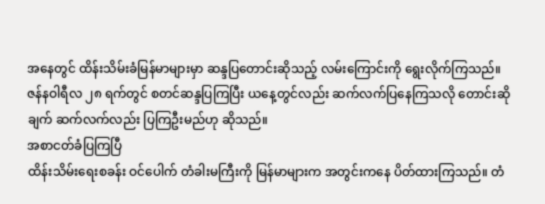အနေတွင် ထိန်းသိမ်းခံမြန်မာများမှာ ဆန္ဒပြတောင်းဆိုသည့် လမ်းကြောင်းကို ရွေးလိုက်ကြသည်။
ဇန်နဝါရီလ ၂၈ ရက်တွင် စတင်ဆန္ဒပြကြပြီး ယနေ့တွင်လည်း ဆက်လက်ပြနေကြသလို တောင်းဆိုချက် ဆက်လက်လည်း ပြကြဦးမည်ဟု ဆိုသည်။
အစာငတ်ခံပြကြပြီ
ထိန်းသိမ်းရေးစခန်း ဝင်ပေါက် တံခါးမကြီးကို မြန်မာများက အတွင်းကနေ ပိတ်ထားကြသည်။ တံ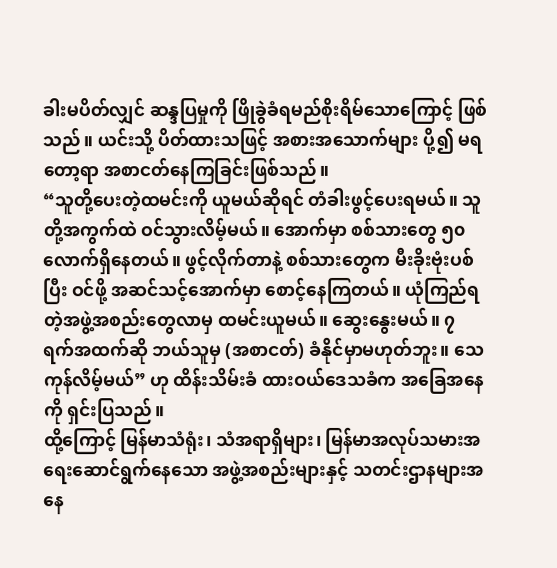ခါးမပိတ်လျှင် ဆန္ဒပြမှုကို ဖြိုခွဲခံရမည်စိုးရိမ်သောကြောင့် ဖြစ်သည်။ ယင်းသို့ ပိတ်ထားသဖြင့် အစားအသောက်များ ပို့၍ မရတော့ရာ အစာငတ်နေကြခြင်းဖြစ်သည်။
“သူတို့ပေးတဲ့ထမင်းကို ယူမယ်ဆိုရင် တံခါးဖွင့်ပေးရမယ်။ သူတို့အကွက်ထဲ ဝင်သွားလိမ့်မယ်။ အောက်မှာ စစ်သားတွေ ၅၀ လောက်ရှိနေတယ်။ ဖွင့်လိုက်တာနဲ့ စစ်သားတွေက မီးခိုးဗုံးပစ်ပြီး ဝင်ဖို့ အဆင်သင့်အောက်မှာ စောင့်နေကြတယ်။ ယုံကြည်ရတဲ့အဖွဲ့အစည်းတွေလာမှ ထမင်းယူမယ်။ ဆွေးနွေးမယ်။ ၇ ရက်အထက်ဆို ဘယ်သူမှ (အစာငတ်) ခံနိုင်မှာမဟုတ်ဘူး။ သေကုန်လိမ့်မယ်” ဟု ထိန်းသိမ်းခံ ထားဝယ်ဒေသခံက အခြေအနေကို ရှင်းပြသည်။
ထို့ကြောင့် မြန်မာသံရုံး၊ သံအရာရှိများ၊ မြန်မာအလုပ်သမားအရေးဆောင်ရွက်နေသော အဖွဲ့အစည်းများနှင့် သတင်းဌာနများအနေ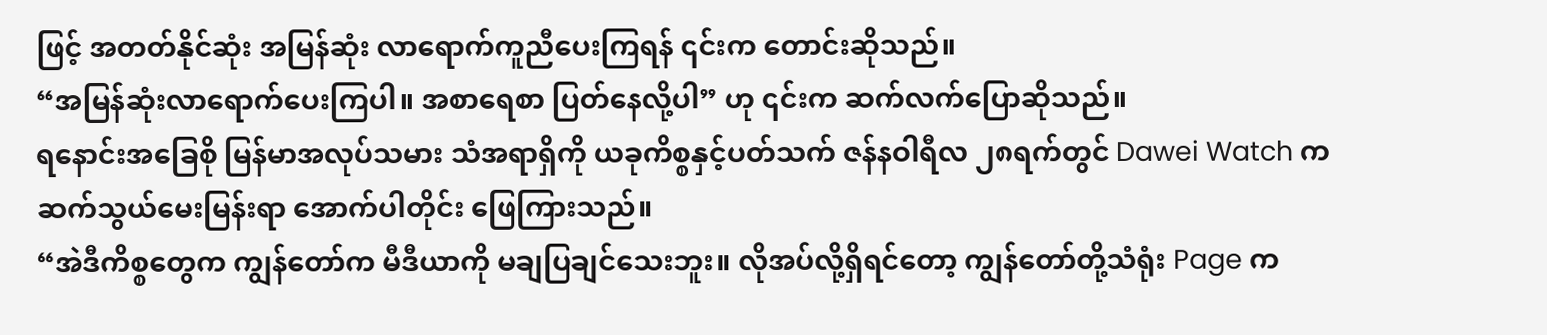ဖြင့် အတတ်နိုင်ဆုံး အမြန်ဆုံး လာရောက်ကူညီပေးကြရန် ၎င်းက တောင်းဆိုသည်။
“အမြန်ဆုံးလာရောက်ပေးကြပါ။ အစာရေစာ ပြတ်နေလို့ပါ” ဟု ၎င်းက ဆက်လက်ပြောဆိုသည်။
ရနောင်းအခြေစို မြန်မာအလုပ်သမား သံအရာရှိကို ယခုကိစ္စနှင့်ပတ်သက် ဇန်နဝါရီလ ၂၈ရက်တွင် Dawei Watch က ဆက်သွယ်မေးမြန်းရာ အောက်ပါတိုင်း ဖြေကြားသည်။
“အဲဒီကိစ္စတွေက ကျွန်တော်က မီဒီယာကို မချပြချင်သေးဘူး။ လိုအပ်လို့ရှိရင်တော့ ကျွန်တော်တို့သံရုံး Page က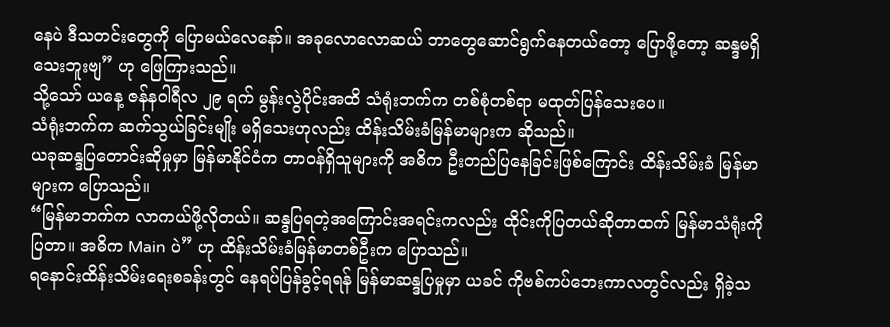နေပဲ ဒီသတင်းတွေကို ပြောမယ်လေနော်။ အခုလောလောဆယ် ဘာတွေဆောင်ရွက်နေတယ်တော့ ပြောဖို့တော့ ဆန္ဒမရှိသေးဘူးဗျ” ဟု ဖြေကြားသည်။
သို့သော် ယနေ့ ဇန်နဝါရီလ ၂၉ ရက် မွန်းလွဲပိုင်းအထိ သံရုံးဘက်က တစ်စုံတစ်ရာ မထုတ်ပြန်သေးပေ။
သံရုံးဘက်က ဆက်သွယ်ခြင်းမျိုး မရှိသေးဟုလည်း ထိန်းသိမ်းခံမြန်မာများက ဆိုသည်။
ယခုဆန္ဒပြတောင်းဆိုမှုမှာ မြန်မာနိုင်ငံက တာဝန်ရှိသူများကို အဓိက ဦးတည်ပြနေခြင်းဖြစ်ကြောင်း ထိန်းသိမ်းခံ မြန်မာများက ပြောသည်။
“မြန်မာဘက်က လာကယ်ဖို့လိုတယ်။ ဆန္ဒပြရတဲ့အကြောင်းအရင်းကလည်း ထိုင်းကိုပြတယ်ဆိုတာထက် မြန်မာသံရုံးကိုပြတာ။ အဓိက Main ပဲ” ဟု ထိန်းသိမ်းခံမြန်မာတစ်ဦးက ပြောသည်။
ရနောင်းထိန်းသိမ်းရေးစခန်းတွင် နေရပ်ပြန်ခွင့်ရရန် မြန်မာဆန္ဒပြမှုမှာ ယခင် ကိုဗစ်ကပ်ဘေးကာလတွင်လည်း ရှိခဲ့သ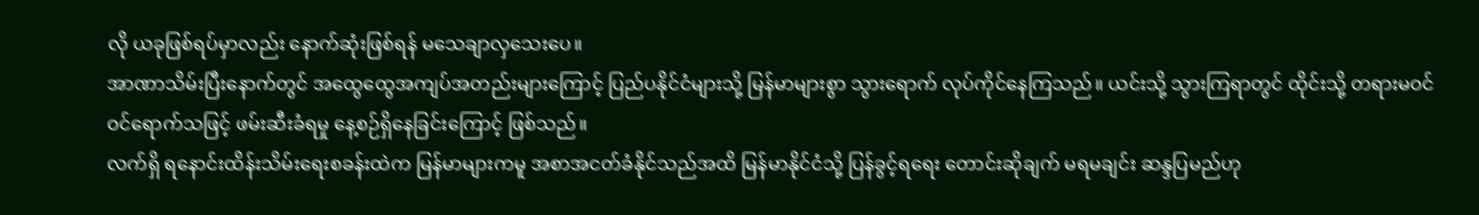လို ယခုဖြစ်ရပ်မှာလည်း နောက်ဆုံးဖြစ်ရန် မသေချာလှသေးပေ။
အာဏာသိမ်းပြီးနောက်တွင် အထွေထွေအကျပ်အတည်းများကြောင့် ပြည်ပနိုင်ငံများသို့ မြန်မာများစွာ သွားရောက် လုပ်ကိုင်နေကြသည်။ ယင်းသို့ သွားကြရာတွင် ထိုင်းသို့ တရားမဝင် ဝင်ရောက်သဖြင့် ဖမ်းဆီးခံရမှု နေ့စဉ်ရှိနေခြင်းကြောင့် ဖြစ်သည်။
လက်ရှိ ရနောင်းထိန်းသိမ်းရေးစခန်းထဲက မြန်မာများကမူ အစာအငတ်ခံနိုင်သည်အထိ မြန်မာနိုင်ငံသို့ ပြန်ခွင့်ရရေး တောင်းဆိုချက် မရမချင်း ဆန္ဒပြမည်ဟု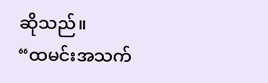ဆိုသည်။
“ထမင်းအသက်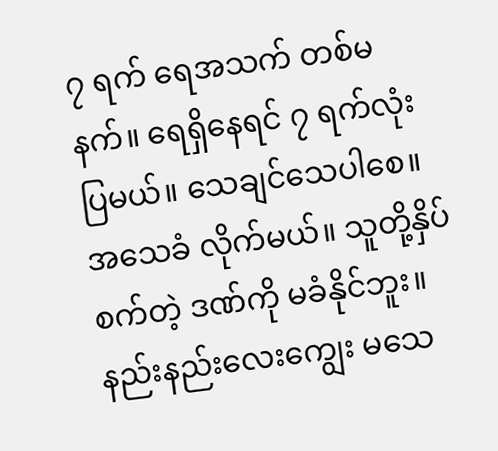၇ ရက် ရေအသက် တစ်မနက်။ ရေရှိနေရင် ၇ ရက်လုံးပြမယ်။ သေချင်သေပါစေ။ အသေခံ လိုက်မယ်။ သူတို့နှိပ်စက်တဲ့ ဒဏ်ကို မခံနိုင်ဘူး။ နည်းနည်းလေးကျွေး မသေ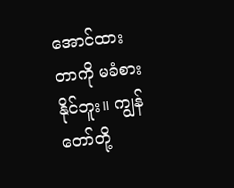အောင်ထားတာကို မခံစားနိုင်ဘူး။ ကျွန်တော်တို့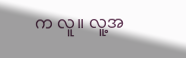က လူ။ လူ့အ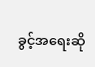ခွင့်အရေးဆို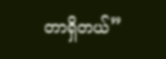တာရှိတယ်”